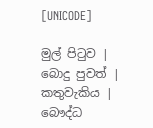[UNICODE]

මුල් පිටුව | බොදු පුවත් | කතුවැකිය | බෞද්ධ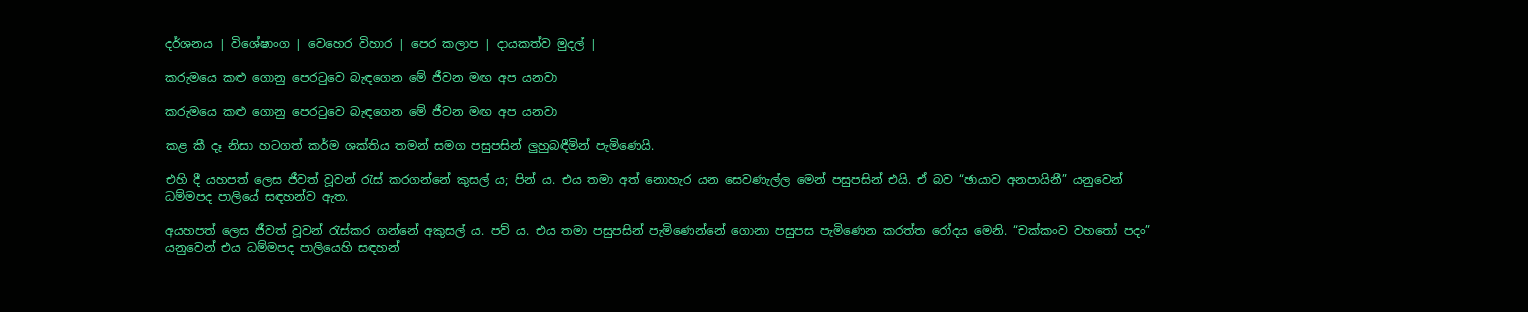දර්ශනය | විශේෂාංග | වෙහෙර විහාර | පෙර කලාප | දායකත්ව මුදල් |

කරුමයෙ කළු ගොනු පෙරටුවෙ බැඳගෙන මේ ජීවන මඟ අප යනවා

කරුමයෙ කළු ගොනු පෙරටුවෙ බැඳගෙන මේ ජීවන මඟ අප යනවා

කළ කී දෑ නිසා හටගත් කර්ම ශක්තිය තමන් සමග පසුපසින් ලුහුබඳීමින් පැමිණෙයි.

එහි දී යහපත් ලෙස ජීවත් වූවන් රැස් කරගන්නේ කුසල් ය; පින් ය. එය තමා අත් නොහැර යන සෙවණැල්ල මෙන් පසුපසින් එයි. ඒ බව “ඡායාව අනපායිනී” යනුවෙන් ධම්මපද පාලියේ සඳහන්ව ඇත.

අයහපත් ලෙස ජීවත් වූවන් රැස්කර ගන්නේ අකුසල් ය. පව් ය. එය තමා පසුපසින් පැමිණෙන්නේ ගොනා පසුපස පැමිණෙන කරත්ත රෝදය මෙනි. “චක්කංව වහතෝ පදං” යනුවෙන් එය ධම්මපද පාලියෙහි සඳහන්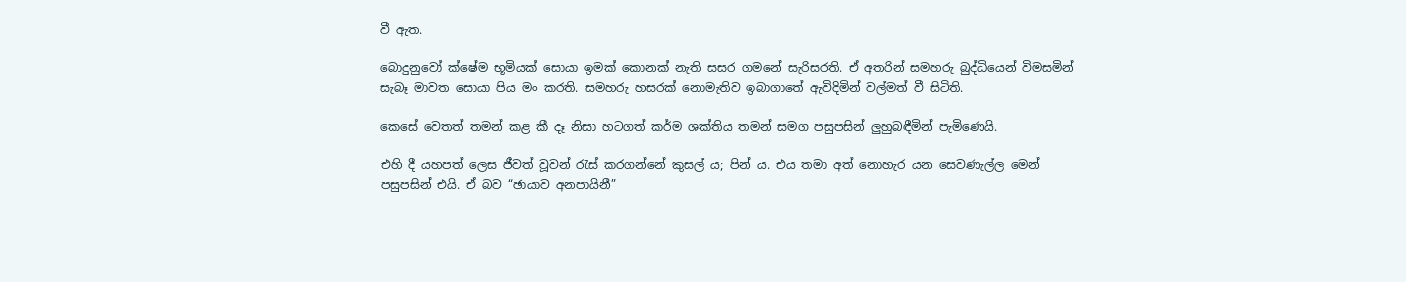වී ඇත.

බොදුනුවෝ ක්ෂේම භූමියක් සොයා ඉමක් කොනක් නැති සසර ගමනේ සැරිසරති. ඒ අතරින් සමහරු බුද්ධියෙන් විමසමින් සැබෑ මාවත සොයා පිය මං කරති. සමහරු හසරක් නොමැතිව ඉබාගාතේ ඇවිදිමින් වල්මත් වී සිටිති.

කෙසේ වෙතත් තමන් කළ කී දෑ නිසා හටගත් කර්ම ශක්තිය තමන් සමග පසුපසින් ලුහුබඳීමින් පැමිණෙයි.

එහි දී යහපත් ලෙස ජීවත් වූවන් රැස් කරගන්නේ කුසල් ය; පින් ය. එය තමා අත් නොහැර යන සෙවණැල්ල මෙන් පසුපසින් එයි. ඒ බව “ඡායාව අනපායිනී”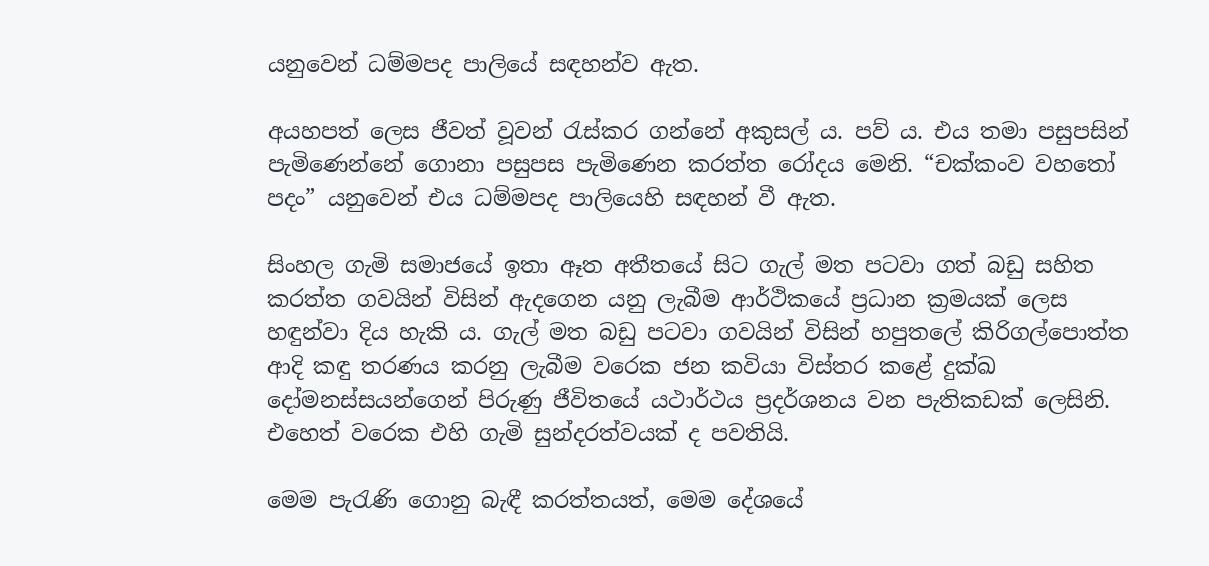යනුවෙන් ධම්මපද පාලියේ සඳහන්ව ඇත.

අයහපත් ලෙස ජීවත් වූවන් රැස්කර ගන්නේ අකුසල් ය. පව් ය. එය තමා පසුපසින් පැමිණෙන්නේ ගොනා පසුපස පැමිණෙන කරත්ත රෝදය මෙනි. “චක්කංව වහතෝ පදං” යනුවෙන් එය ධම්මපද පාලියෙහි සඳහන් වී ඇත.

සිංහල ගැමි සමාජයේ ඉතා ඈත අතීතයේ සිට ගැල් මත පටවා ගත් බඩු සහිත කරත්ත ගවයින් විසින් ඇදගෙන යනු ලැබීම ආර්ථිකයේ ප්‍රධාන ක්‍රමයක් ලෙස හඳුන්වා දිය හැකි ය. ගැල් මත බඩු පටවා ගවයින් විසින් හපුතලේ කිරිගල්පොත්ත ආදි කඳු තරණය කරනු ලැබීම වරෙක ජන කවියා විස්තර කළේ දුක්ඛ දෝමනස්සයන්ගෙන් පිරුණු ජීවිතයේ යථාර්ථය ප්‍රදර්ශනය වන පැතිකඩක් ලෙසිනි. එහෙත් වරෙක එහි ගැමි සුන්දරත්වයක් ද පවතියි.

මෙම පැරැණි ගොනු බැඳී කරත්තයත්, මෙම දේශයේ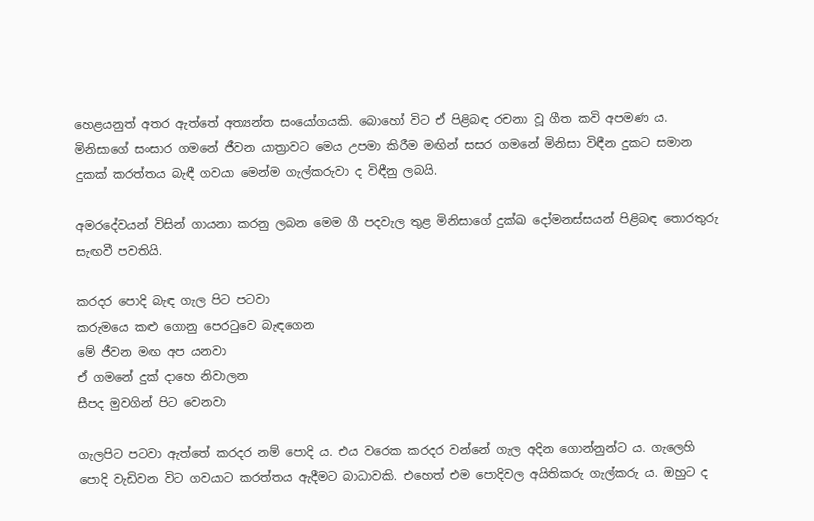හෙළයනුත් අතර ඇත්තේ අත්‍යන්ත සංයෝගයකි. බොහෝ විට ඒ පිළිබඳ රචනා වූ ගීත කවි අපමණ ය. මිනිසාගේ සංසාර ගමනේ ජීවන යාත්‍රාවට මෙය උපමා කිරීම මඟින් සසර ගමනේ මිනිසා විඳීන දුකට සමාන දුකක් කරත්තය බැඳී ගවයා මෙන්ම ගැල්කරුවා ද විඳීනු ලබයි.

අමරදේවයන් විසින් ගායනා කරනු ලබන මෙම ගී පදවැල තුළ මිනිසාගේ දුක්ඛ දෝමනස්සයන් පිළිබඳ තොරතුරු සැඟවී පවතියි.

කරදර පොදි බැඳ ගැල පිට පටවා
කරුමයෙ කළු ගොනු පෙරටුවෙ බැඳගෙන
මේ ජීවන මඟ අප යනවා
ඒ ගමනේ දුක් දාහෙ නිවාලන
සීපද මුවගින් පිට වෙනවා

ගැලපිට පටවා ඇත්තේ කරදර නම් පොදි ය. එය වරෙක කරදර වන්නේ ගැල අදින ගොන්නුන්ට ය. ගැලෙහි පොදි වැඩිවන විට ගවයාට කරත්තය ඇදීමට බාධාවකි. එහෙත් එම පොදිවල අයිතිකරු ගැල්කරු ය. ඔහුට ද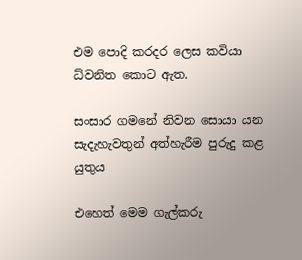එම පොදි කරදර ලෙස කවියා ධ්වනිත කොට ඇත.

සංසාර ගමනේ නිවන සොයා යන සැදැහැවතුන් අත්හැරීම පුරුදු කළ යුතුය

එහෙත් මෙම ගැල්කරු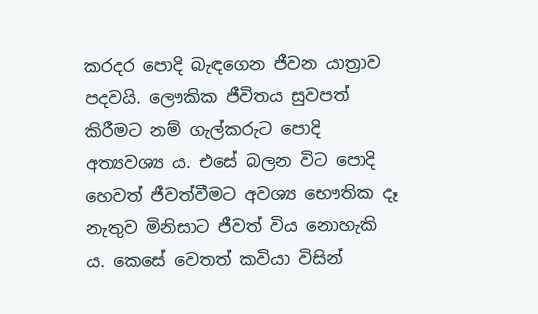කරදර පොදි බැඳගෙන ජීවන යාත්‍රාව පදවයි. ලෞකික ජීවිතය සුවපත් කිරීමට නම් ගැල්කරුට පොදි අත්‍යවශ්‍ය ය. එසේ බලන විට පොදි හෙවත් ජීවත්වීමට අවශ්‍ය භෞතික දෑ නැතුව මිනිසාට ජීවත් විය නොහැකි ය. කෙසේ වෙතත් කවියා විසින්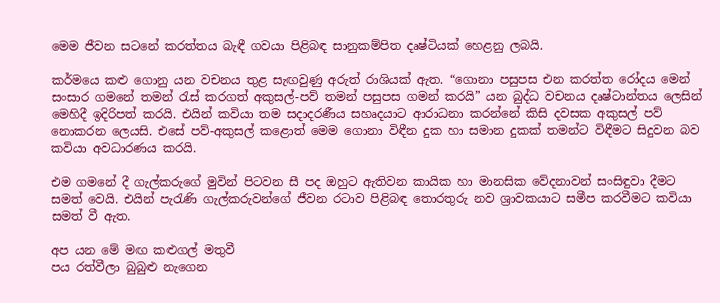මෙම ජීවන සටනේ කරත්තය බැඳී ගවයා පිළිබඳ සානුකම්පිත දෘෂ්ටියක් හෙළනු ලබයි.

කර්මයෙ කළු ගොනු යන වචනය තුළ සැඟවුණු අරුත් රාශියක් ඇත. “ගොනා පසුපස එන කරත්ත රෝදය මෙන් සංසාර ගමනේ තමන් රැස් කරගත් අකුසල්-පව් තමන් පසුපස ගමන් කරයි” යන බුද්ධ වචනය දෘෂ්ටාන්තය ලෙසින් මෙහිදී ඉදිරිපත් කරයි. එයින් කවියා තම සදාදරණීය සහෘදයාට ආරාධනා කරන්නේ කිසි දවසක අකුසල් පව් නොකරන ලෙයසි. එසේ පව්-අකුසල් කළොත් මෙම ගොනා විඳීන දුක හා සමාන දුකක් තමන්ට විඳීමට සිදුවන බව කවියා අවධාරණය කරයි.

එම ගමනේ දී ගැල්කරුගේ මුවින් පිටවන සී පද ඔහුට ඇතිවන කායික හා මානසික වේදනාවන් සංසිඳුවා දීමට සමත් වෙයි. එයින් පැරැණි ගැල්කරුවන්ගේ ජීවන රටාව පිළිබඳ තොරතුරු නව ශ්‍රාවකයාට සමීප කරවීමට කවියා සමත් වී ඇත.

අප යන මේ මඟ කළුගල් මතුවී
පය රත්වීලා බුබුළු නැගෙන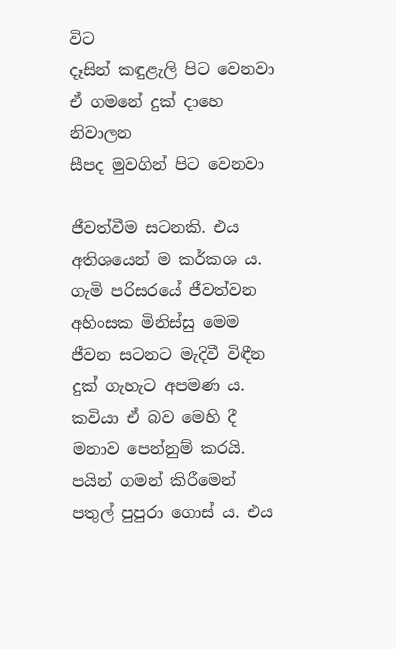විට
දෑසින් කඳුළැලි පිට වෙනවා
ඒ ගමනේ දුක් දාහෙ නිවාලන
සීපද මුවගින් පිට වෙනවා

ජීවත්වීම සටනකි. එය අතිශයෙන් ම කර්කශ ය. ගැමි පරිසරයේ ජීවත්වන අහිංසක මිනිස්සු මෙම ජීවන සටනට මැදිවී විඳීන දුක් ගැහැට අපමණ ය. කවියා ඒ බව මෙහි දී මනාව පෙන්නුම් කරයි. පයින් ගමන් කිරීමෙන් පතුල් පුපුරා ගොස් ය. එය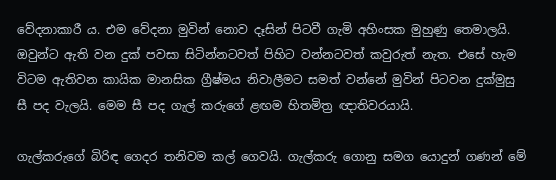වේදනාකාරී ය. එම වේදනා මුවින් නොව දෑසින් පිටවී ගැමි අහිංසක මුහුණු තෙමාලයි. ඔවුන්ට ඇති වන දුක් පවසා සිටින්නටවත් පිහිට වන්නටවත් කවුරුත් නැත. එසේ හැම විටම ඇතිවන කායික මානසික ග්‍රීෂ්මය නිවාලීමට සමත් වන්නේ මුවින් පිටවන දුක්මුසු සී පද වැලයි. මෙම සී පද ගැල් කරුගේ ළඟම හිතමිත්‍ර ඥාතිවරයායි.

ගැල්කරුගේ බිරිඳ ගෙදර තනිවම කල් ගෙවයි. ගැල්කරු ගොනු සමග යොදුන් ගණන් මේ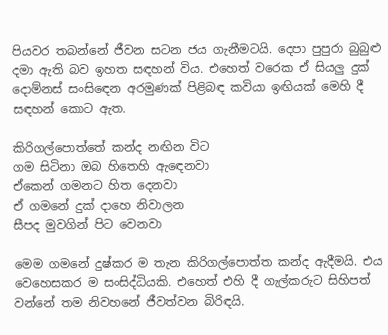පියවර තබන්නේ ජීවන සටන ජය ගැනීමටයි. දෙපා පුපුරා බුබුළු දමා ඇති බව ඉහත සඳහන් විය. එහෙත් වරෙක ඒ සියලු දුක් දොම්නස් සංසිඳෙන අරමුණක් පිළිබඳ කවියා ඉඟියක් මෙහි දී සඳහන් කොට ඇත.

කිරිගල්පොත්තේ කන්ද නඟින විට
ගම සිටිනා ඔබ හිතෙහි ඇඳෙනවා
ඒකෙන් ගමනට හිත දෙනවා
ඒ ගමනේ දුක් දාහෙ නිවාලන
සීපද මුවගින් පිට වෙනවා

මෙම ගමනේ දුෂ්කර ම තැන කිරිගල්පොත්ත කන්ද ඇදීමයි. එය වෙහෙසකර ම සංසිද්ධියකි. එහෙත් එහි දී ගැල්කරුට සිහිපත් වන්නේ තම නිවහනේ ජීවත්වන බිරිඳයි.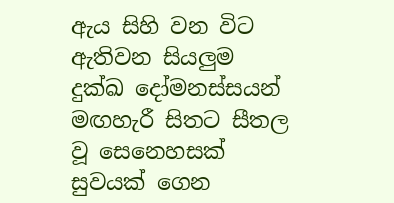ඇය සිහි වන විට ඇතිවන සියලුම දුක්ඛ දෝමනස්සයන් මඟහැරී සිතට සීතල වූ සෙනෙහසක් සුවයක් ගෙන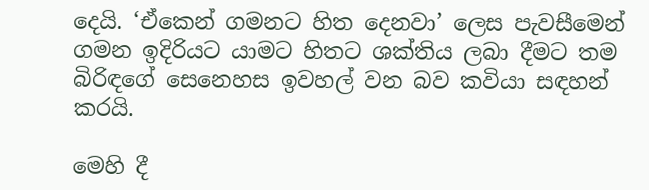දෙයි. ‘ඒකෙන් ගමනට හිත දෙනවා’ ලෙස පැවසීමෙන් ගමන ඉදිරියට යාමට හිතට ශක්තිය ලබා දීමට තම බිරිඳගේ සෙනෙහස ඉවහල් වන බව කවියා සඳහන් කරයි.

මෙහි දී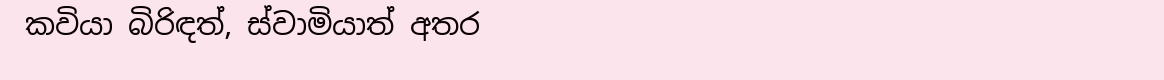කවියා බිරිඳත්, ස්වාමියාත් අතර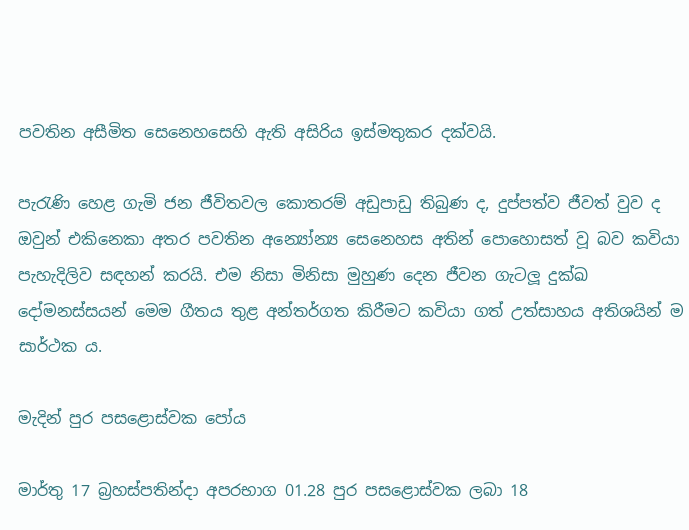පවතින අසීමිත සෙනෙහසෙහි ඇති අසිරිය ඉස්මතුකර දක්වයි.

පැරැණි හෙළ ගැමි ජන ජීවිතවල කොතරම් අඩුපාඩු තිබුණ ද, දුප්පත්ව ජීවත් වුව ද ඔවුන් එකිනෙකා අතර පවතින අන්‍යෝන්‍ය සෙනෙහස අතින් පොහොසත් වූ බව කවියා පැහැදිලිව සඳහන් කරයි. එම නිසා මිනිසා මුහුණ දෙන ජීවන ගැටලූ දුක්ඛ දෝමනස්සයන් මෙම ගීතය තුළ අන්තර්ගත කිරීමට කවියා ගත් උත්සාහය අතිශයින් ම සාර්ථක ය.

මැදින් පුර පසළොස්වක පෝය

මාර්තු 17 බ්‍රහස්පතින්දා අපරභාග 01.28 පුර පසළොස්වක ලබා 18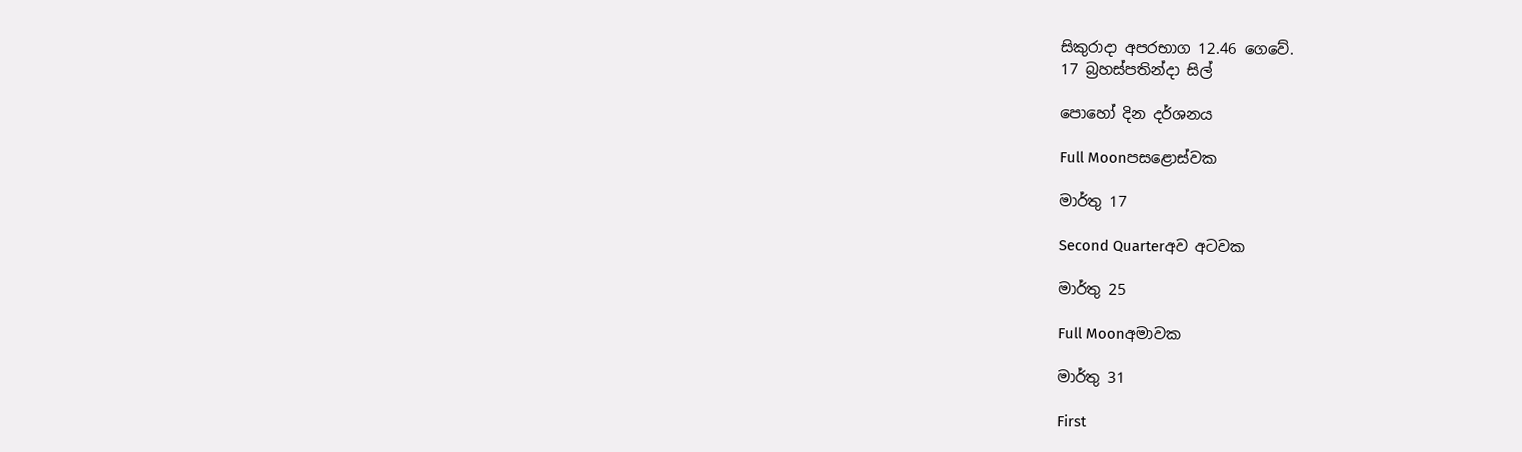සිකුරාදා අපරභාග 12.46 ගෙවේ.
17 බ්‍රහස්පතින්දා සිල්

පොහෝ දින දර්ශනය

Full Moonපසළොස්වක

මාර්තු 17

Second Quarterඅව අටවක

මාර්තු 25

Full Moonඅමාවක

මාර්තු 31

First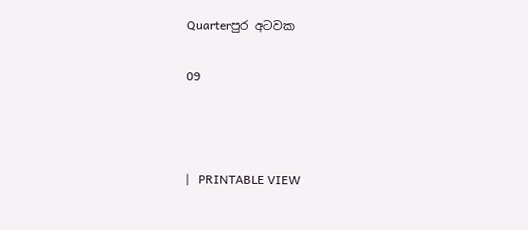Quarterපුර අටවක

09



|   PRINTABLE VIEW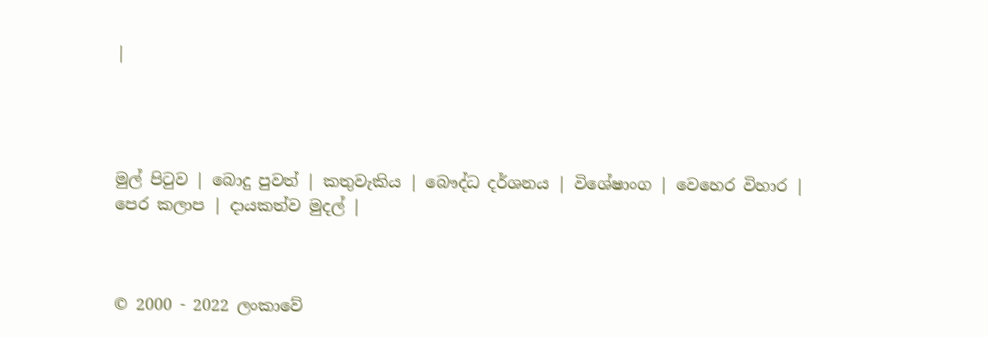|




මුල් පිටුව | බොදු පුවත් | කතුවැකිය | බෞද්ධ දර්ශනය | විශේෂාංග | වෙහෙර විහාර | පෙර කලාප | දායකත්ව මුදල් |



© 2000 - 2022 ලංකාවේ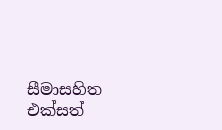සීමාසහිත එක්සත්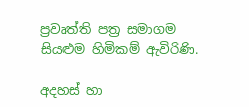ප්‍රවෘත්ති පත්‍ර සමාගම
සියළුම හිමිකම් ඇවිරිණි.

අදහස් හා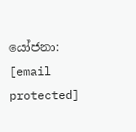යෝජනා: [email protected]